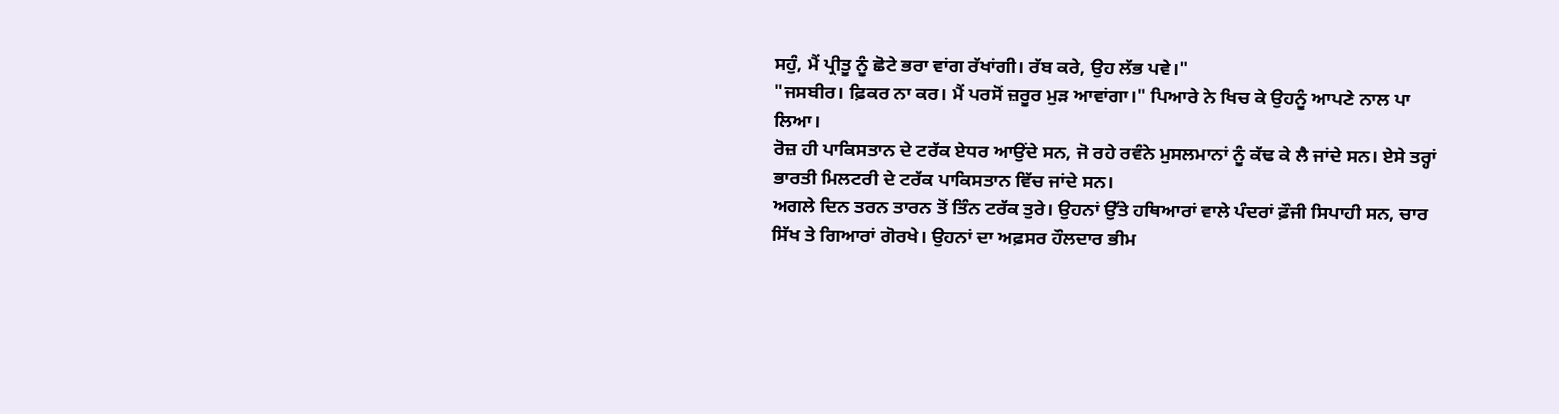ਸਹੁੰ, ਮੈਂ ਪ੍ਰੀਤੂ ਨੂੰ ਛੋਟੇ ਭਰਾ ਵਾਂਗ ਰੱਖਾਂਗੀ। ਰੱਬ ਕਰੇ, ਉਹ ਲੱਭ ਪਵੇ।"
"ਜਸਬੀਰ। ਫ਼ਿਕਰ ਨਾ ਕਰ। ਮੈਂ ਪਰਸੋਂ ਜ਼ਰੂਰ ਮੁੜ ਆਵਾਂਗਾ।" ਪਿਆਰੇ ਨੇ ਖਿਚ ਕੇ ਉਹਨੂੰ ਆਪਣੇ ਨਾਲ ਪਾ ਲਿਆ।
ਰੋਜ਼ ਹੀ ਪਾਕਿਸਤਾਨ ਦੇ ਟਰੱਕ ਏਧਰ ਆਉਂਦੇ ਸਨ, ਜੋ ਰਹੇ ਰਵੰਨੇ ਮੁਸਲਮਾਨਾਂ ਨੂੰ ਕੱਢ ਕੇ ਲੈ ਜਾਂਦੇ ਸਨ। ਏਸੇ ਤਰ੍ਹਾਂ ਭਾਰਤੀ ਮਿਲਟਰੀ ਦੇ ਟਰੱਕ ਪਾਕਿਸਤਾਨ ਵਿੱਚ ਜਾਂਦੇ ਸਨ।
ਅਗਲੇ ਦਿਨ ਤਰਨ ਤਾਰਨ ਤੋਂ ਤਿੰਨ ਟਰੱਕ ਤੁਰੇ। ਉਹਨਾਂ ਉੱਤੇ ਹਥਿਆਰਾਂ ਵਾਲੇ ਪੰਦਰਾਂ ਫ਼ੌਜੀ ਸਿਪਾਹੀ ਸਨ, ਚਾਰ ਸਿੱਖ ਤੇ ਗਿਆਰਾਂ ਗੋਰਖੇ। ਉਹਨਾਂ ਦਾ ਅਫ਼ਸਰ ਹੌਲਦਾਰ ਭੀਮ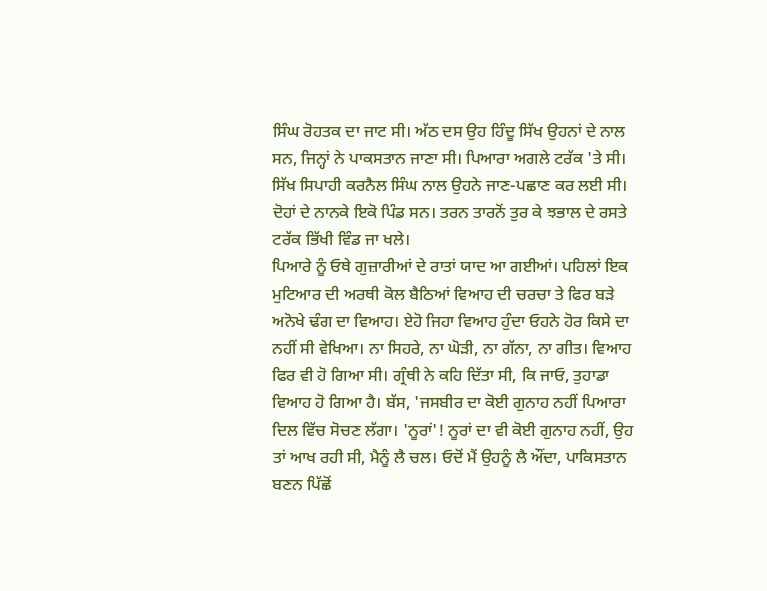ਸਿੰਘ ਰੋਹਤਕ ਦਾ ਜਾਟ ਸੀ। ਅੱਠ ਦਸ ਉਹ ਹਿੰਦੂ ਸਿੱਖ ਉਹਨਾਂ ਦੇ ਨਾਲ ਸਨ, ਜਿਨ੍ਹਾਂ ਨੇ ਪਾਕਸਤਾਨ ਜਾਣਾ ਸੀ। ਪਿਆਰਾ ਅਗਲੇ ਟਰੱਕ 'ਤੇ ਸੀ। ਸਿੱਖ ਸਿਪਾਹੀ ਕਰਨੈਲ ਸਿੰਘ ਨਾਲ ਉਹਨੇ ਜਾਣ-ਪਛਾਣ ਕਰ ਲਈ ਸੀ। ਦੋਹਾਂ ਦੇ ਨਾਨਕੇ ਇਕੋ ਪਿੰਡ ਸਨ। ਤਰਨ ਤਾਰਨੋਂ ਤੁਰ ਕੇ ਝਭਾਲ ਦੇ ਰਸਤੇ ਟਰੱਕ ਭਿੱਖੀ ਵਿੰਡ ਜਾ ਖਲੇ।
ਪਿਆਰੇ ਨੂੰ ਓਥੇ ਗੁਜ਼ਾਰੀਆਂ ਦੇ ਰਾਤਾਂ ਯਾਦ ਆ ਗਈਆਂ। ਪਹਿਲਾਂ ਇਕ ਮੁਟਿਆਰ ਦੀ ਅਰਥੀ ਕੋਲ ਬੈਠਿਆਂ ਵਿਆਹ ਦੀ ਚਰਚਾ ਤੇ ਫਿਰ ਬੜੇ ਅਨੋਖੇ ਢੰਗ ਦਾ ਵਿਆਹ। ਏਹੋ ਜਿਹਾ ਵਿਆਹ ਹੁੰਦਾ ਓਹਨੇ ਹੋਰ ਕਿਸੇ ਦਾ ਨਹੀਂ ਸੀ ਵੇਖਿਆ। ਨਾ ਸਿਹਰੇ, ਨਾ ਘੋੜੀ, ਨਾ ਗੱਨਾ, ਨਾ ਗੀਤ। ਵਿਆਹ ਫਿਰ ਵੀ ਹੋ ਗਿਆ ਸੀ। ਗ੍ਰੰਥੀ ਨੇ ਕਹਿ ਦਿੱਤਾ ਸੀ, ਕਿ ਜਾਓ, ਤੁਹਾਡਾ ਵਿਆਹ ਹੋ ਗਿਆ ਹੈ। ਬੱਸ, 'ਜਸਬੀਰ ਦਾ ਕੋਈ ਗੁਨਾਹ ਨਹੀਂ ਪਿਆਰਾ ਦਿਲ ਵਿੱਚ ਸੋਚਣ ਲੱਗਾ। 'ਨੂਰਾਂ'! ਨੂਰਾਂ ਦਾ ਵੀ ਕੋਈ ਗੁਨਾਹ ਨਹੀਂ, ਉਹ ਤਾਂ ਆਖ ਰਹੀ ਸੀ, ਮੈਨੂੰ ਲੈ ਚਲ। ਓਦੋਂ ਮੈਂ ਉਹਨੂੰ ਲੈ ਔਂਦਾ, ਪਾਕਿਸਤਾਨ ਬਣਨ ਪਿੱਛੋਂ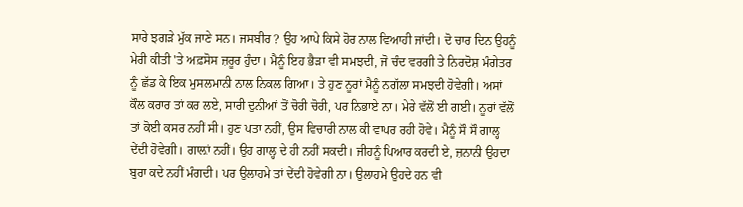ਸਾਰੇ ਝਗੜੇ ਮੁੱਕ ਜਾਣੇ ਸਨ। ਜਸਬੀਰ ? ਉਹ ਆਪੇ ਕਿਸੇ ਹੋਰ ਨਾਲ ਵਿਆਹੀ ਜਾਂਦੀ। ਦੋ ਚਾਰ ਦਿਨ ਉਹਨੂੰ ਮੇਰੀ ਕੀਤੀ 'ਤੇ ਅਫ਼ਸੋਸ ਜ਼ਰੂਰ ਹੁੰਦਾ। ਮੈਨੂੰ ਇਹ ਭੈੜਾ ਵੀ ਸਮਝਦੀ, ਜੋ ਚੰਦ ਵਰਗੀ ਤੇ ਨਿਰਦੋਸ਼ ਮੰਗੇਤਰ ਨੂੰ ਛੱਡ ਕੇ ਇਕ ਮੁਸਲਮਾਨੀ ਨਾਲ ਨਿਕਲ ਗਿਆ। ਤੇ ਹੁਣ ਨੂਰਾਂ ਮੈਨੂੰ ਨਗੱਲਾ ਸਮਝਦੀ ਹੋਵੇਗੀ। ਅਸਾਂ ਕੌਲ ਕਰਾਰ ਤਾਂ ਕਰ ਲਏ, ਸਾਰੀ ਦੁਨੀਆਂ ਤੋਂ ਚੋਰੀ ਚੋਰੀ, ਪਰ ਨਿਭਾਏ ਨਾ। ਮੇਰੇ ਵੱਲੋਂ ਈ ਗਈ। ਨੂਰਾਂ ਵੱਲੋਂ ਤਾਂ ਕੋਈ ਕਸਰ ਨਹੀਂ ਸੀ। ਹੁਣ ਪਤਾ ਨਹੀਂ, ਉਸ ਵਿਚਾਰੀ ਨਾਲ ਕੀ ਵਾਪਰ ਰਹੀ ਹੋਵੇ। ਮੈਨੂੰ ਸੌ ਸੌ ਗਾਲ੍ਹ ਦੇਂਦੀ ਹੋਵੇਗੀ। ਗਾਲ਼ਾਂ ਨਹੀਂ। ਉਹ ਗਾਲ੍ਹ ਦੇ ਹੀ ਨਹੀਂ ਸਕਦੀ। ਜੀਹਨੂੰ ਪਿਆਰ ਕਰਦੀ ਏ, ਜ਼ਨਾਨੀ ਉਹਦਾ ਬੁਰਾ ਕਦੇ ਨਹੀਂ ਮੰਗਦੀ। ਪਰ ਉਲਾਹਮੇ ਤਾਂ ਦੇਂਦੀ ਹੋਵੇਗੀ ਨਾ। ਉਲਾਹਮੇ ਉਹਦੇ ਹਨ ਵੀ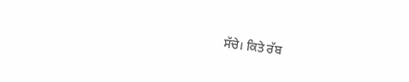ਸੱਚੇ। ਕਿਤੇ ਰੱਬ